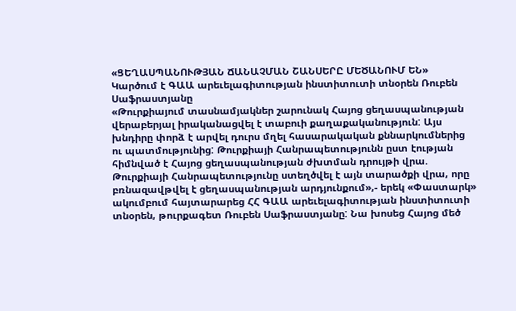«ՑԵՂԱՍՊԱՆՈՒԹՅԱՆ ՃԱՆԱՉՄԱՆ ՇԱՆՍԵՐԸ ՄԵԾԱՆՈՒՄ ԵՆ»
Կարծում է ԳԱԱ արեւելագիտության ինստիտուտի տնօրեն Ռուբեն Սաֆրաստյանը
«Թուրքիայում տասնամյակներ շարունակ Հայոց ցեղասպանության վերաբերյալ իրականացվել է տաբուի քաղաքականություն: Այս խնդիրը փորձ է արվել դուրս մղել հասարակական քննարկումներից ու պատմությունից: Թուրքիայի Հանրապետությունն ըստ էության հիմնված է Հայոց ցեղասպանության ժխտման դրույթի վրա. Թուրքիայի Հանրապետությունը ստեղծվել է այն տարածքի վրա, որը բռնազավթվել է ցեղասպանության արդյունքում»,- երեկ «Փաստարկ» ակումբում հայտարարեց ՀՀ ԳԱԱ արեւելագիտության ինստիտուտի տնօրեն, թուրքագետ Ռուբեն Սաֆրաստյանը: Նա խոսեց Հայոց մեծ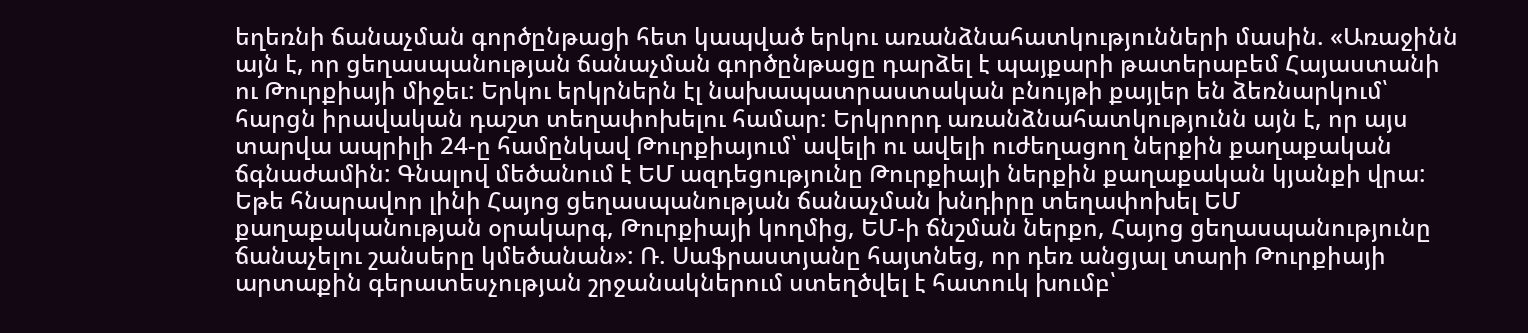եղեռնի ճանաչման գործընթացի հետ կապված երկու առանձնահատկությունների մասին. «Առաջինն այն է, որ ցեղասպանության ճանաչման գործընթացը դարձել է պայքարի թատերաբեմ Հայաստանի ու Թուրքիայի միջեւ: Երկու երկրներն էլ նախապատրաստական բնույթի քայլեր են ձեռնարկում՝ հարցն իրավական դաշտ տեղափոխելու համար: Երկրորդ առանձնահատկությունն այն է, որ այս տարվա ապրիլի 24-ը համընկավ Թուրքիայում՝ ավելի ու ավելի ուժեղացող ներքին քաղաքական ճգնաժամին: Գնալով մեծանում է ԵՄ ազդեցությունը Թուրքիայի ներքին քաղաքական կյանքի վրա: Եթե հնարավոր լինի Հայոց ցեղասպանության ճանաչման խնդիրը տեղափոխել ԵՄ քաղաքականության օրակարգ, Թուրքիայի կողմից, ԵՄ-ի ճնշման ներքո, Հայոց ցեղասպանությունը ճանաչելու շանսերը կմեծանան»: Ռ. Սաֆրաստյանը հայտնեց, որ դեռ անցյալ տարի Թուրքիայի արտաքին գերատեսչության շրջանակներում ստեղծվել է հատուկ խումբ՝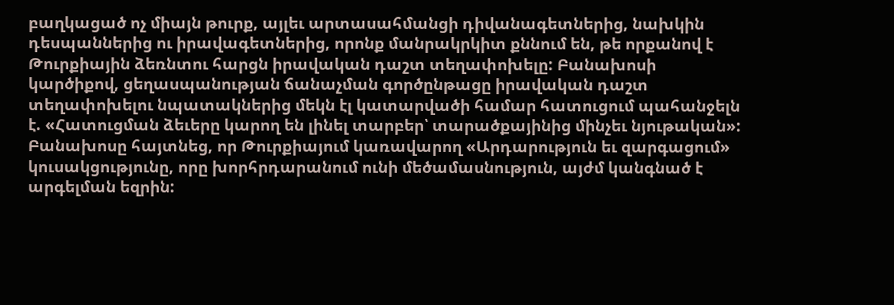բաղկացած ոչ միայն թուրք, այլեւ արտասահմանցի դիվանագետներից, նախկին դեսպաններից ու իրավագետներից, որոնք մանրակրկիտ քննում են, թե որքանով է Թուրքիային ձեռնտու հարցն իրավական դաշտ տեղափոխելը: Բանախոսի կարծիքով, ցեղասպանության ճանաչման գործընթացը իրավական դաշտ տեղափոխելու նպատակներից մեկն էլ կատարվածի համար հատուցում պահանջելն է. «Հատուցման ձեւերը կարող են լինել տարբեր՝ տարածքայինից մինչեւ նյութական»:
Բանախոսը հայտնեց, որ Թուրքիայում կառավարող «Արդարություն եւ զարգացում» կուսակցությունը, որը խորհրդարանում ունի մեծամասնություն, այժմ կանգնած է արգելման եզրին: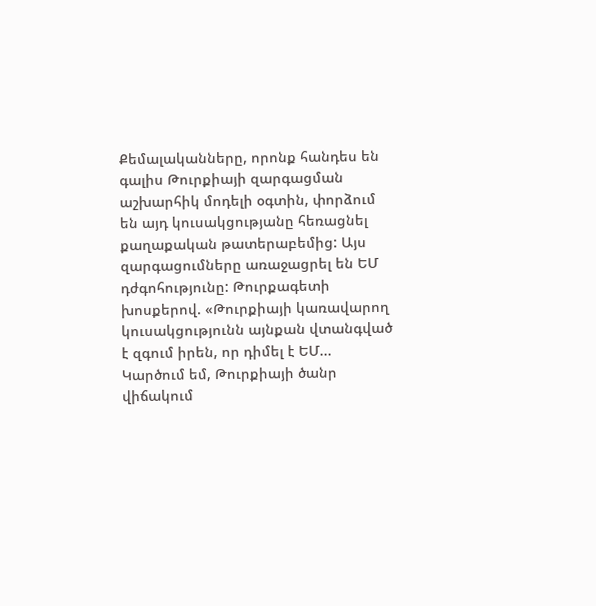Քեմալականները, որոնք հանդես են գալիս Թուրքիայի զարգացման աշխարհիկ մոդելի օգտին, փորձում են այդ կուսակցությանը հեռացնել քաղաքական թատերաբեմից: Այս զարգացումները առաջացրել են ԵՄ դժգոհությունը: Թուրքագետի խոսքերով. «Թուրքիայի կառավարող կուսակցությունն այնքան վտանգված է զգում իրեն, որ դիմել է ԵՄ... Կարծում եմ, Թուրքիայի ծանր վիճակում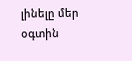լինելը մեր օգտին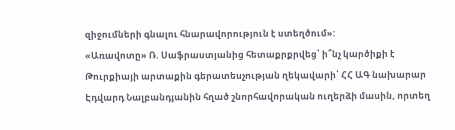զիջումների գնալու հնարավորություն է ստեղծում»:
«Առավոտը» Ռ. Սաֆրաստյանից հետաքրքրվեց՝ ի՞նչ կարծիքի է Թուրքիայի արտաքին գերատեսչության ղեկավարի՝ ՀՀ ԱԳ նախարար Էդվարդ Նալբանդյանին հղած շնորհավորական ուղերձի մասին, որտեղ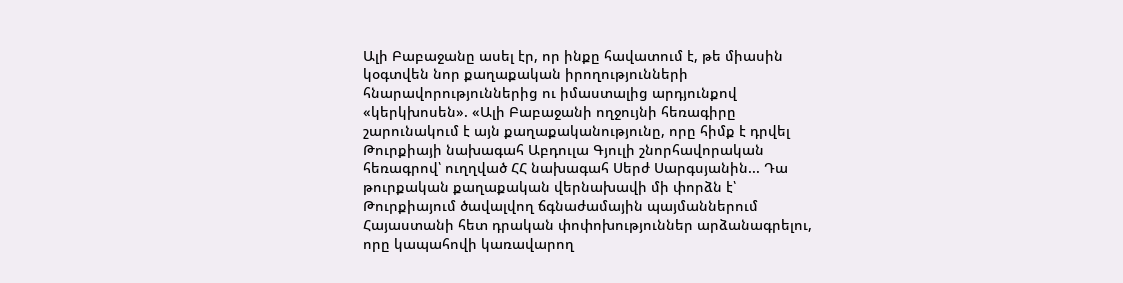Ալի Բաբաջանը ասել էր, որ ինքը հավատում է, թե միասին կօգտվեն նոր քաղաքական իրողությունների հնարավորություններից ու իմաստալից արդյունքով «կերկխոսեն». «Ալի Բաբաջանի ողջույնի հեռագիրը շարունակում է այն քաղաքականությունը, որը հիմք է դրվել Թուրքիայի նախագահ Աբդուլա Գյուլի շնորհավորական հեռագրով՝ ուղղված ՀՀ նախագահ Սերժ Սարգսյանին... Դա թուրքական քաղաքական վերնախավի մի փորձն է՝ Թուրքիայում ծավալվող ճգնաժամային պայմաններում Հայաստանի հետ դրական փոփոխություններ արձանագրելու, որը կապահովի կառավարող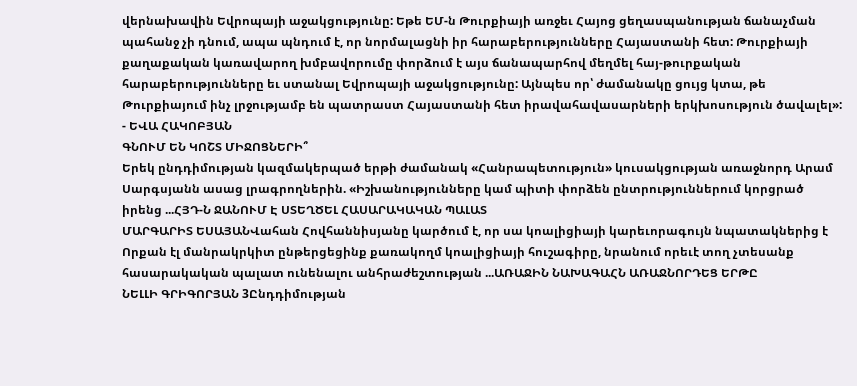վերնախավին Եվրոպայի աջակցությունը: Եթե ԵՄ-ն Թուրքիայի առջեւ Հայոց ցեղասպանության ճանաչման պահանջ չի դնում, ապա պնդում է, որ նորմալացնի իր հարաբերությունները Հայաստանի հետ: Թուրքիայի քաղաքական կառավարող խմբավորումը փորձում է այս ճանապարհով մեղմել հայ-թուրքական հարաբերությունները եւ ստանալ Եվրոպայի աջակցությունը: Այնպես որ՝ ժամանակը ցույց կտա, թե Թուրքիայում ինչ լրջությամբ են պատրաստ Հայաստանի հետ իրավահավասարների երկխոսություն ծավալել»:
- ԵՎԱ ՀԱԿՈԲՅԱՆ
ԳՆՈՒՄ ԵՆ ԿՈՇՏ ՄԻՋՈՑՆԵՐԻ՞
Երեկ ընդդիմության կազմակերպած երթի ժամանակ «Հանրապետություն» կուսակցության առաջնորդ Արամ Սարգսյանն ասաց լրագրողներին. «Իշխանությունները կամ պիտի փորձեն ընտրություններում կորցրած իրենց ...ՀՅԴ-Ն ՋԱՆՈՒՄ Է ՍՏԵՂԾԵԼ ՀԱՍԱՐԱԿԱԿԱՆ ՊԱԼԱՏ
ՄԱՐԳԱՐԻՏ ԵՍԱՅԱՆՎահան Հովհաննիսյանը կարծում է, որ սա կոալիցիայի կարեւորագույն նպատակներից է Որքան էլ մանրակրկիտ ընթերցեցինք քառակողմ կոալիցիայի հուշագիրը, նրանում որեւէ տող չտեսանք հասարակական պալատ ունենալու անհրաժեշտության ...ԱՌԱՋԻՆ ՆԱԽԱԳԱՀՆ ԱՌԱՋՆՈՐԴԵՑ ԵՐԹԸ
ՆԵԼԼԻ ԳՐԻԳՈՐՅԱՆ 3Ընդդիմության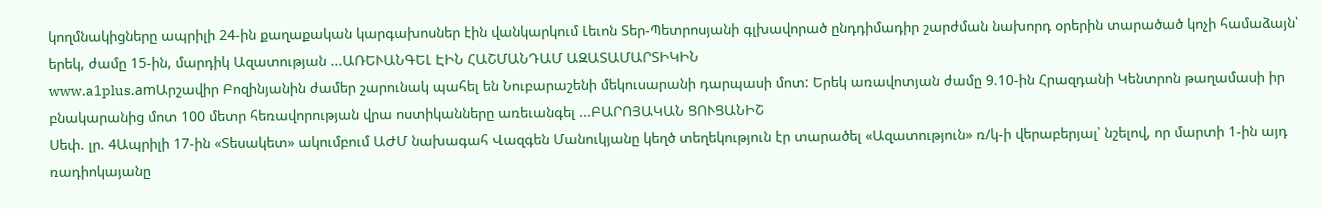կողմնակիցները ապրիլի 24-ին քաղաքական կարգախոսներ էին վանկարկում Լեւոն Տեր-Պետրոսյանի գլխավորած ընդդիմադիր շարժման նախորդ օրերին տարածած կոչի համաձայն՝ երեկ, ժամը 15-ին, մարդիկ Ազատության ...ԱՌԵՒԱՆԳԵԼ ԷԻՆ ՀԱՇՄԱՆԴԱՄ ԱԶԱՏԱՄԱՐՏԻԿԻՆ
www.a1plus.amԱրշավիր Բոզինյանին ժամեր շարունակ պահել են Նուբարաշենի մեկուսարանի դարպասի մոտ: Երեկ առավոտյան ժամը 9.10-ին Հրազդանի Կենտրոն թաղամասի իր բնակարանից մոտ 100 մետր հեռավորության վրա ոստիկանները առեւանգել ...ԲԱՐՈՅԱԿԱՆ ՑՈՒՑԱՆԻՇ
Սեփ. լր. 4Ապրիլի 17-ին «Տեսակետ» ակումբում ԱԺՄ նախագահ Վազգեն Մանուկյանը կեղծ տեղեկություն էր տարածել «Ազատություն» ռ/կ-ի վերաբերյալ՝ նշելով, որ մարտի 1-ին այդ ռադիոկայանը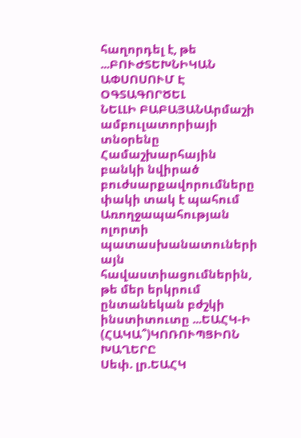հաղորդել է, թե ...ԲՈՒԺՏԵԽՆԻԿԱՆ ԱՓՍՈՍՈՒՄ Է ՕԳՏԱԳՈՐԾԵԼ
ՆԵԼԼԻ ԲԱԲԱՅԱՆԱրմաշի ամբուլատորիայի տնօրենը Համաշխարհային բանկի նվիրած բուժսարքավորումները փակի տակ է պահում Առողջապահության ոլորտի պատասխանատուների այն հավաստիացումներին, թե մեր երկրում ընտանեկան բժշկի ինստիտուտը ...ԵԱՀԿ-Ի (ՀԱԿԱ՞)ԿՈՌՈՒՊՑԻՈՆ ԽԱՂԵՐԸ
Սեփ. լր.ԵԱՀԿ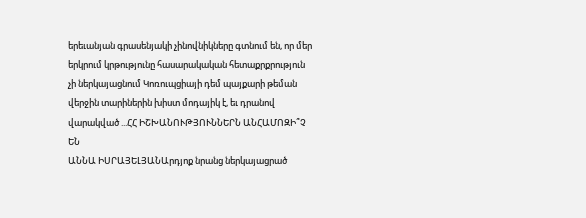երեւանյան գրասենյակի չինովնիկները գտնում են, որ մեր երկրում կրթությունը հասարակական հետաքրքրություն չի ներկայացնում Կոռուպցիայի դեմ պայքարի թեման վերջին տարիներին խիստ մոդայիկ է, եւ դրանով վարակված ...ՀՀ ԻՇԽԱՆՈՒԹՅՈՒՆՆԵՐՆ ԱՆՀԱՄՈԶԻ՞Չ ԵՆ
ԱՆՆԱ ԻՍՐԱՅԵԼՅԱՆԱրդյոք նրանց ներկայացրած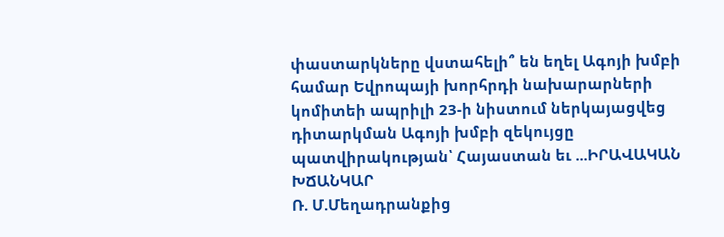փաստարկները վստահելի՞ են եղել Ագոյի խմբի համար Եվրոպայի խորհրդի նախարարների կոմիտեի ապրիլի 23-ի նիստում ներկայացվեց դիտարկման Ագոյի խմբի զեկույցը պատվիրակության՝ Հայաստան եւ ...ԻՐԱՎԱԿԱՆ ԽՃԱՆԿԱՐ
Ռ. Մ.Մեղադրանքից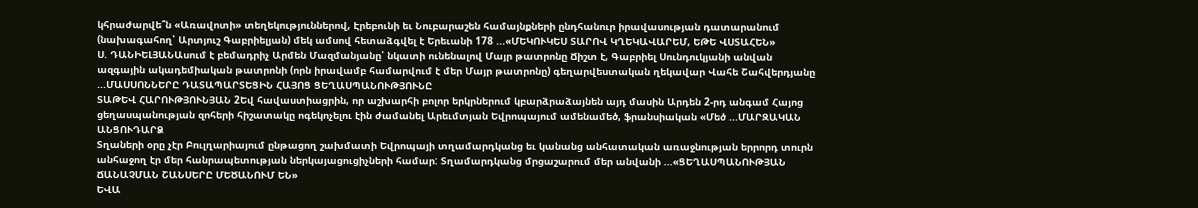կհրաժարվե՞ն «Առավոտի» տեղեկություններով, Էրեբունի եւ Նուբարաշեն համայնքների ընդհանուր իրավասության դատարանում (նախագահող՝ Արտյուշ Գաբրիելյան) մեկ ամսով հետաձգվել է Երեւանի 178 ...«ՄԵԿՈՒԿԵՍ ՏԱՐՈՎ ԿՂԵԿԱՎԱՐԵՄ, ԵԹԵ ՎՍՏԱՀԵՆ»
Ս. ԴԱՆԻԵԼՅԱՆԱսում է բեմադրիչ Արմեն Մազմանյանը՝ նկատի ունենալով Մայր թատրոնը Ճիշտ է, Գաբրիել Սունդուկյանի անվան ազգային ակադեմիական թատրոնի (որն իրավամբ համարվում է մեր Մայր թատրոնը) գեղարվեստական ղեկավար Վահե Շահվերդյանը ...ՄԱՍՍՈՆՆԵՐԸ ԴԱՏԱՊԱՐՏԵՑԻՆ ՀԱՅՈՑ ՑԵՂԱՍՊԱՆՈՒԹՅՈՒՆԸ
ՏԱԹԵՎ ՀԱՐՈՒԹՅՈՒՆՅԱՆ 2Եվ հավաստիացրին, որ աշխարհի բոլոր երկրներում կբարձրաձայնեն այդ մասին Արդեն 2-րդ անգամ Հայոց ցեղասպանության զոհերի հիշատակը ոգեկոչելու էին ժամանել Արեւմտյան Եվրոպայում ամենամեծ, ֆրանսիական «Մեծ ...ՄԱՐԶԱԿԱՆ ԱՆՑՈՒԴԱՐՁ
Տղաների օրը չէր Բուլղարիայում ընթացող շախմատի Եվրոպայի տղամարդկանց եւ կանանց անհատական առաջնության երրորդ տուրն անհաջող էր մեր հանրապետության ներկայացուցիչների համար: Տղամարդկանց մրցաշարում մեր անվանի ...«ՑԵՂԱՍՊԱՆՈՒԹՅԱՆ ՃԱՆԱՉՄԱՆ ՇԱՆՍԵՐԸ ՄԵԾԱՆՈՒՄ ԵՆ»
ԵՎԱ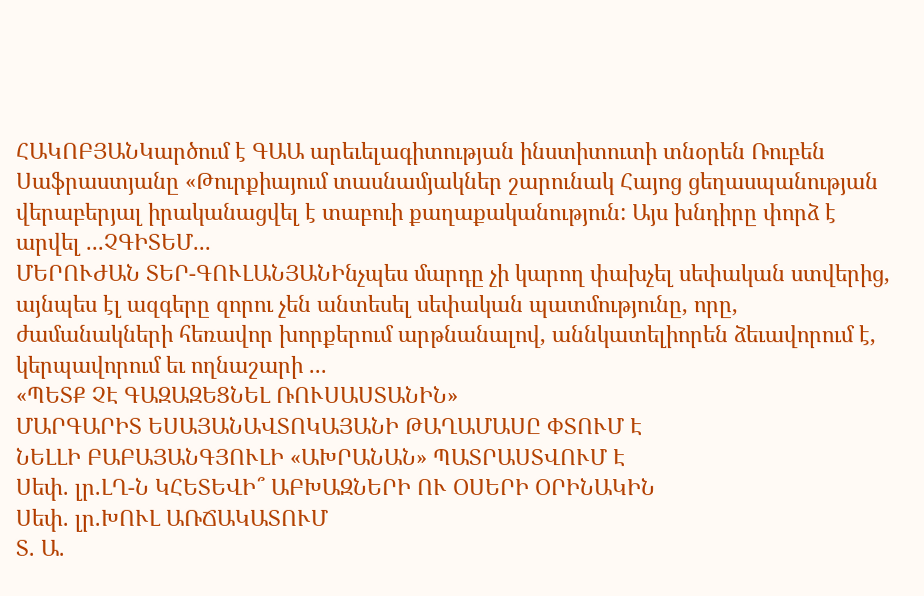ՀԱԿՈԲՅԱՆԿարծում է ԳԱԱ արեւելագիտության ինստիտուտի տնօրեն Ռուբեն Սաֆրաստյանը «Թուրքիայում տասնամյակներ շարունակ Հայոց ցեղասպանության վերաբերյալ իրականացվել է տաբուի քաղաքականություն: Այս խնդիրը փորձ է արվել ...ՉԳԻՏԵՄ...
ՄԵՐՈՒԺԱՆ ՏԵՐ-ԳՈՒԼԱՆՅԱՆԻնչպես մարդը չի կարող փախչել սեփական ստվերից, այնպես էլ ազգերը զորու չեն անտեսել սեփական պատմությունը, որը, ժամանակների հեռավոր խորքերում արթնանալով, աննկատելիորեն ձեւավորում է, կերպավորում եւ ողնաշարի ...
«ՊԵՏՔ ՉԷ ԳԱԶԱԶԵՑՆԵԼ ՌՈՒՍԱՍՏԱՆԻՆ»
ՄԱՐԳԱՐԻՏ ԵՍԱՅԱՆԱՎՏՈԿԱՅԱՆԻ ԹԱՂԱՄԱՍԸ ՓՏՈՒՄ Է
ՆԵԼԼԻ ԲԱԲԱՅԱՆԳՅՈՒԼԻ «ԱԽՐԱՆԱՆ» ՊԱՏՐԱՍՏՎՈՒՄ Է
Սեփ. լր.ԼՂ-Ն ԿՀԵՏԵՎԻ՞ ԱԲԽԱԶՆԵՐԻ ՈՒ ՕՍԵՐԻ ՕՐԻՆԱԿԻՆ
Սեփ. լր.ԽՈՒԼ ԱՌՃԱԿԱՏՈՒՄ
Տ. Ա.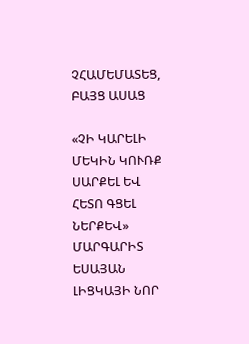ՉՀԱՄԵՄԱՏԵՑ, ԲԱՅՑ ԱՍԱՑ

«ՉԻ ԿԱՐԵԼԻ ՄԵԿԻՆ ԿՈՒՌՔ ՍԱՐՔԵԼ ԵՎ ՀԵՏՈ ԳՑԵԼ ՆԵՐՔԵՎ»
ՄԱՐԳԱՐԻՏ ԵՍԱՅԱՆ
ԼԻՑԿԱՅԻ ՆՈՐ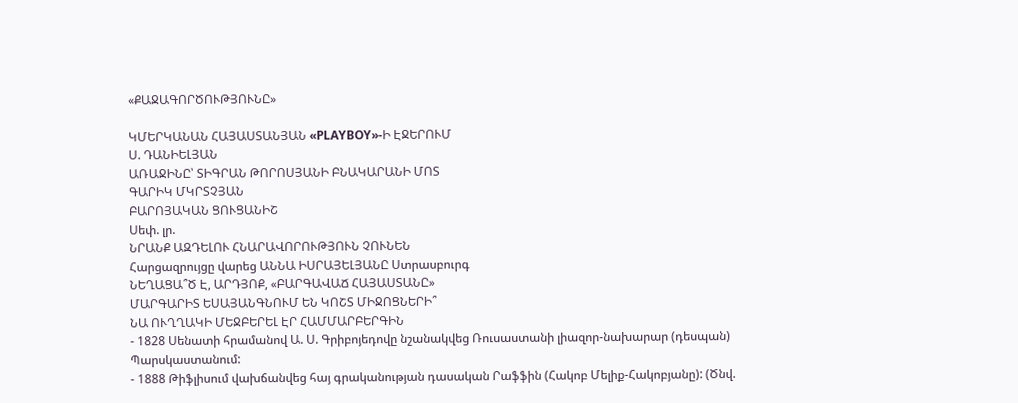«ՔԱՋԱԳՈՐԾՈՒԹՅՈՒՆԸ»

ԿՄԵՐԿԱՆԱՆ ՀԱՅԱՍՏԱՆՅԱՆ «PLAYBOY»-Ի ԷՋԵՐՈՒՄ
Ս. ԴԱՆԻԵԼՅԱՆ
ԱՌԱՋԻՆԸ՝ ՏԻԳՐԱՆ ԹՈՐՈՍՅԱՆԻ ԲՆԱԿԱՐԱՆԻ ՄՈՏ
ԳԱՐԻԿ ՄԿՐՏՉՅԱՆ
ԲԱՐՈՅԱԿԱՆ ՑՈՒՑԱՆԻՇ
Սեփ. լր.
ՆՐԱՆՔ ԱԶԴԵԼՈՒ ՀՆԱՐԱՎՈՐՈՒԹՅՈՒՆ ՉՈՒՆԵՆ
Հարցազրույցը վարեց ԱՆՆԱ ԻՍՐԱՅԵԼՅԱՆԸ Ստրասբուրգ
ՆԵՂԱՑԱ՞Ծ Է, ԱՐԴՅՈՔ, «ԲԱՐԳԱՎԱՃ ՀԱՅԱՍՏԱՆԸ»
ՄԱՐԳԱՐԻՏ ԵՍԱՅԱՆԳՆՈՒՄ ԵՆ ԿՈՇՏ ՄԻՋՈՑՆԵՐԻ՞
ՆԱ ՈՒՂՂԱԿԻ ՄԵՋԲԵՐԵԼ ԷՐ ՀԱՄՄԱՐԲԵՐԳԻՆ
- 1828 Սենատի հրամանով Ա. Ս. Գրիբոյեդովը նշանակվեց Ռուսաստանի լիազոր-նախարար (դեսպան) Պարսկաստանում:
- 1888 Թիֆլիսում վախճանվեց հայ գրականության դասական Րաֆֆին (Հակոբ Մելիք-Հակոբյանը): (Ծնվ.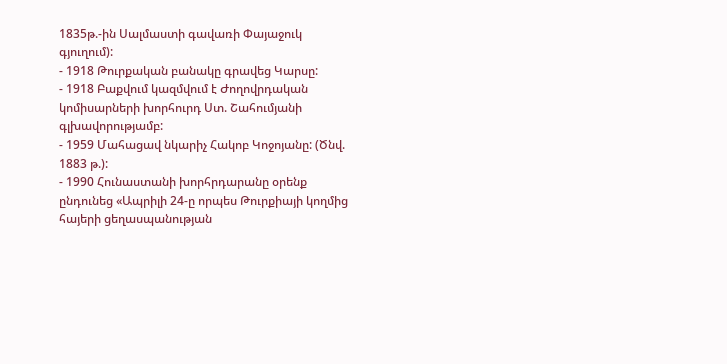1835թ.-ին Սալմաստի գավառի Փայաջուկ գյուղում):
- 1918 Թուրքական բանակը գրավեց Կարսը:
- 1918 Բաքվում կազմվում է Ժողովրդական կոմիսարների խորհուրդ Ստ. Շահումյանի գլխավորությամբ:
- 1959 Մահացավ նկարիչ Հակոբ Կոջոյանը: (Ծնվ. 1883 թ.):
- 1990 Հունաստանի խորհրդարանը օրենք ընդունեց «Ապրիլի 24-ը որպես Թուրքիայի կողմից հայերի ցեղասպանության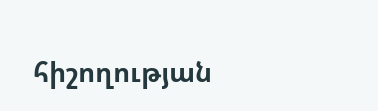հիշողության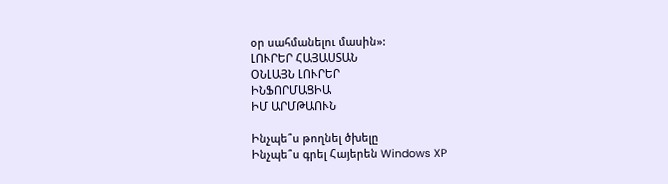օր սահմանելու մասին»:
ԼՈՒՐԵՐ ՀԱՅԱՍՏԱՆ
ՕՆԼԱՅՆ ԼՈՒՐԵՐ
ԻՆՖՈՐՄԱՑԻԱ
ԻՄ ԱՐՄԹԱՈՒՆ

Ինչպե՞ս թողնել ծխելը
Ինչպե՞ս գրել Հայերեն Windows XP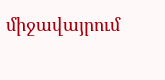միջավայրում